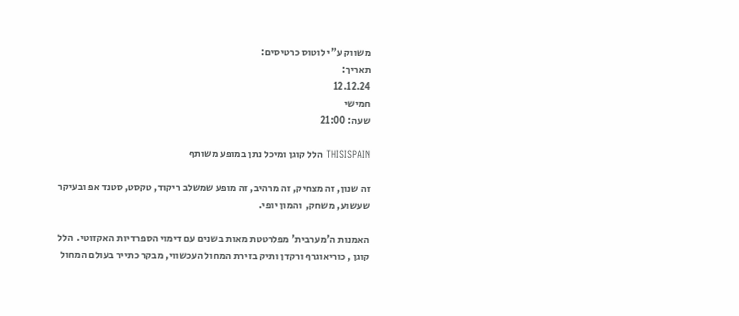משווק ע"י לוטוס כרטיסים:
תאריך:
12.12.24
חמישי
שעה: 21:00

THISISPAIN הלל קוגן ומיכל נתן במופע משותף

זה שנון, זה מצחיק, זה מרהיב, זה מופע שמשלב ריקוד, טקסט, סטנד אפ ובעיקר שעשוע, משחק,  והמון יופי.

האמנות ה'מערבית' מפלרטטת מאות בשנים עם דימוי הספרדיות האקזוטי.  הלל קוגן , כוריאוגרף ורקדן ותיק בזירת המחול העכשווי, מבקר כתייר בעולם המחול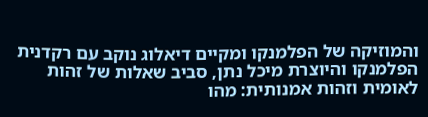והמוזיקה של הפלמנקו ומקיים דיאלוג נוקב עם רקדנית הפלמנקו והיוצרת מיכל נתן, סביב שאלות של זהות לאומית וזהות אמנותית: מהו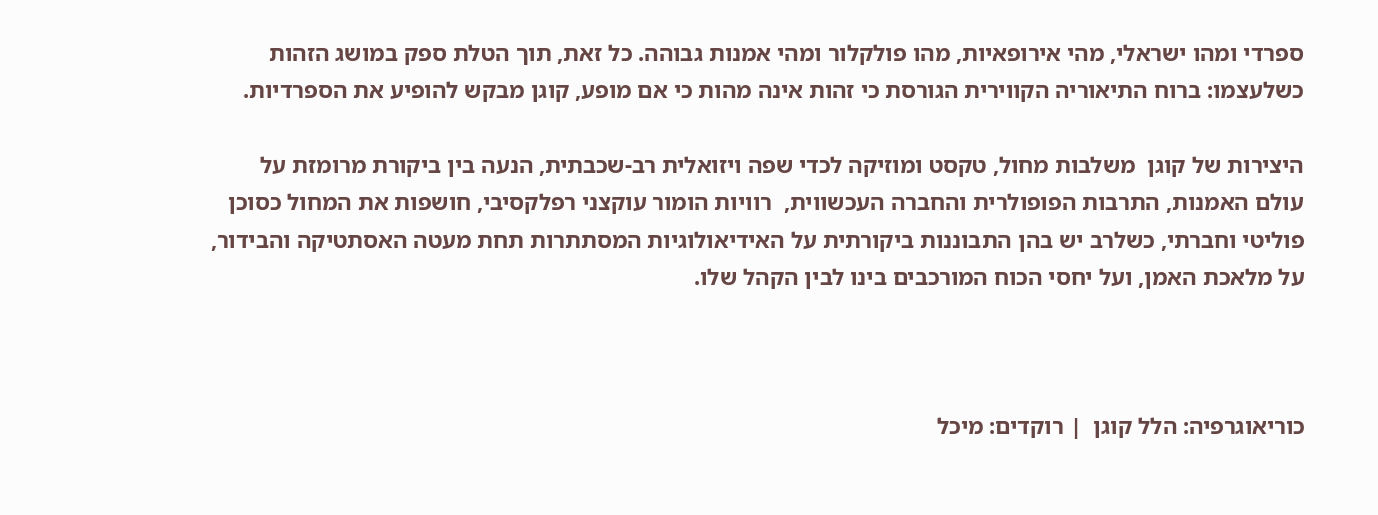ספרדי ומהו ישראלי, מהי אירופאיות, מהו פולקלור ומהי אמנות גבוהה. כל זאת, תוך הטלת ספק במושג הזהות כשלעצמו: ברוח התיאוריה הקווירית הגורסת כי זהות אינה מהות כי אם מופע, קוגן מבקש להופיע את הספרדיות.

היצירות של קוגן  משלבות מחול, טקסט ומוזיקה לכדי שפה ויזואלית רב-שכבתית, הנעה בין ביקורת מרומזת על עולם האמנות, התרבות הפופולרית והחברה העכשווית,  רוויות הומור עוקצני רפלקסיבי, חושפות את המחול כסוכן פוליטי וחברתי, כשלרב יש בהן התבוננות ביקורתית על האידיאולוגיות המסתתרות תחת מעטה האסתטיקה והבידור, על מלאכת האמן, ועל יחסי הכוח המורכבים בינו לבין הקהל שלו.



כוריאוגרפיה: הלל קוגן  | רוקדים: מיכל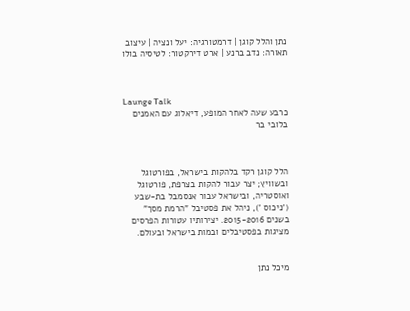נתן והלל קוגן | דרמטורגיה: יעל ונציה | עיצוב תאורה: נדב ברנע | ארט דירקטור: לטיסיה בולו



Launge Talk
כרבע שעה לאחר המופע, דיאלוג עם האמנים בלובי בר



הלל קוגן רקד בלהקות בישראל, בפורטוגל ובשוויץ; יצר עבור להקות בצרפת, פורטוגל ואוסטריה, ובישראל עבור אנסמבל בת-שבע ('ניכוס '), ניהל את פסטיבל "הרמת מסך" בשנים 2015-2016. יצירותיו עטורות הפרסים מציגות בפסטיבלים ובמות בישראל ובעולם.


מיכל נתן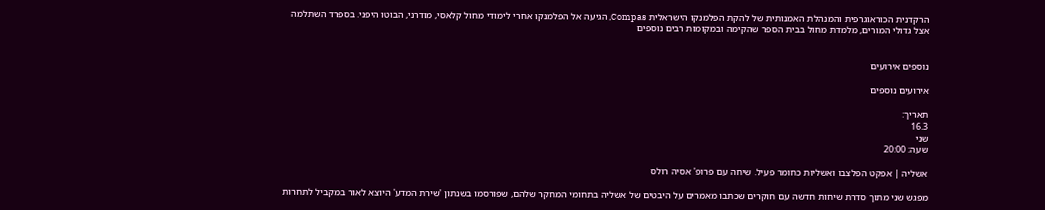הרקדנית הכוראוגרפית והמנהלת האמנותית של להקת הפלמנקו הישראלית Compas, הגיעה אל הפלמנקו אחרי לימודי מחול קלאסי, מודרני, הבוטו היפני. בספרד השתלמה אצל גדולי המורים, מלמדת מחול בבית הספר שהקימה ובמקומות רבים נוספים


נוספים אירועים

אירועים נוספים

תאריך:
16.3
שני
שעה: 20:00

אשליה | אפקט הפלצבו ואשליות כחומר פעיל. שיחה עם פרופ' אסיה רולס

מפגש שני מתוך סדרת שיחות חדשה עם חוקרים שכתבו מאמרים על היבטים של אשליה בתחומי המחקר שלהם, שפורסמו בשנתון 'שירת המדע' היוצא לאור במקביל לתחרות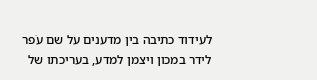לעידוד כתיבה בין מדענים על שם עֹפר לידר במכון ויצמן למדע, בעריכתו של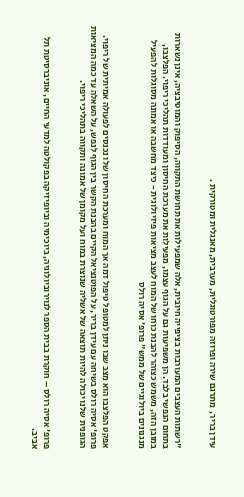עידן בריר,  מתרגם שירה ופרוזה מפורטוגלית, מערבית, מאנגלית ומטורקית .


"רשתות העצבים המעורבות בציפייה חיובית, אלה שמפעילות את תחושת התקווה, הסיפוק והמוטיבציה, אינן נשארות בתחום הנפשי בלבד. הן משפיעות גם על הגוף עצמו, מפעילות את מערכת החיסון ומעודדות תהליכי ריפוי. הפלצבו, במובן הזה, משמש כצוהר להבנת כוחו של המוח לעצב מציאות פיזיולוגית - כיצד מחשבה או אמונה מסוגלות להפעיל מנגנונים ביולוגיים של ממש" פרופ' אסיה רולס


אפקט הפלצבו הוא מצב שבו ניתן למטופל טיפול דמה אך המוח ומערכת החיסון שלו נכנסים לפעולה אמיתית של ריפוי. פרופ' אסיה רולס בשיחה עם עידן בריר, על הפוטנציאל הקיים בהבנת הקשר בין הגוף לנפש, על השאלה עד כמה המציאות הגופנית שלנו יכולה להיות תוצאה של אשליה שנוצרת במוח ועל מקומן של אמונה ותקווה בתהליכי ריפוי.


פרופ' אסיה רולס – חוקרת בבית הספר לנוירוביולוגיה, ביוכימיה וביופיזיקה בפקולטה למדעי החיים, אוניברסיטת תל אביב.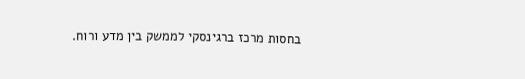בחסות מרכז ברגינסקי לממשק בין מדע ורוח.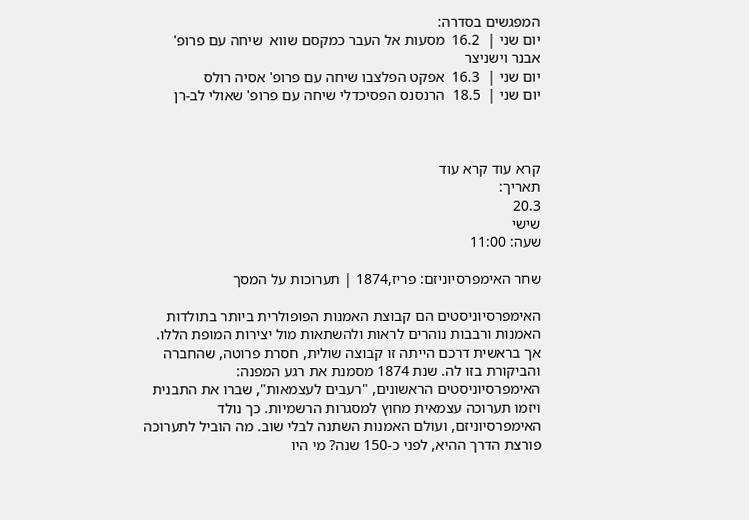המפגשים בסדרה:
יום שני |  16.2  מסעות אל העבר כמקסם שווא  שיחה עם פרופ' אבנר וישניצר
יום שני |  16.3  אפקט הפלצבו שיחה עם פרופ' אסיה רולס
יום שני |  18.5  הרנסנס הפסיכדלי שיחה עם פרופ' שאולי לב-רן



קרא עוד קרא עוד
תאריך:
20.3
שישי
שעה: 11:00

שחר האימפרסיוניזם: פריז,1874 | תערוכות על המסך

האימפרסיוניסטים הם קבוצת האמנות הפופולרית ביותר בתולדות האמנות ורבבות נוהרים לראות ולהשתאות מול יצירות המופת הללו. אך בראשית דרכם הייתה זו קבוצה שולית, חסרת פרוטה, שהחברה והביקורת בזו לה. שנת 1874 מסמנת את רגע המפנה: האימפרסיוניסטים הראשונים, "רעבים לעצמאות", שברו את התבנית ויזמו תערוכה עצמאית מחוץ למסגרות הרשמיות. כך נולד האימפרסיוניזם, ועולם האמנות השתנה לבלי שוב. מה הוביל לתערוכה פורצת הדרך ההיא, לפני כ-150 שנה? מי היו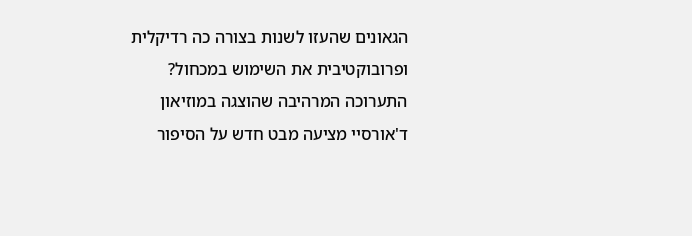הגאונים שהעזו לשנות בצורה כה רדיקלית ופרובוקטיבית את השימוש במכחול? התערוכה המרהיבה שהוצגה במוזיאון ד'אורסיי מציעה מבט חדש על הסיפור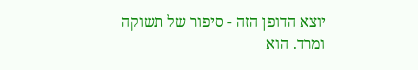יוצא הדופן הזה - סיפור של תשוקה ומרד. הוא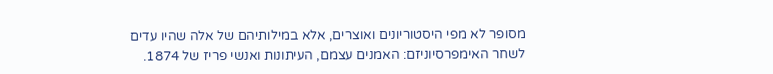מסופר לא מפי היסטוריונים ואוצרים, אלא במילותיהם של אלה שהיו עדים לשחר האימפרסיוניזם: האמנים עצמם, העיתונות ואנשי פריז של 1874.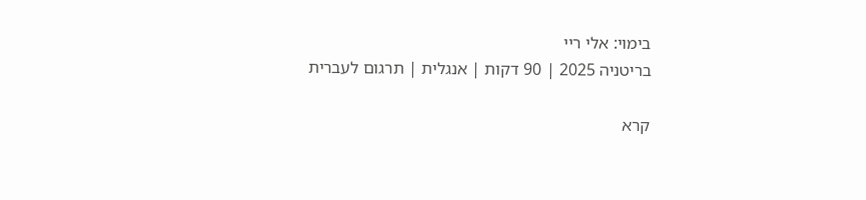בימוי: אלי ריי
בריטניה 2025 | 90 דקות | אנגלית | תרגום לעברית

קרא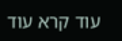עוד קרא עוד